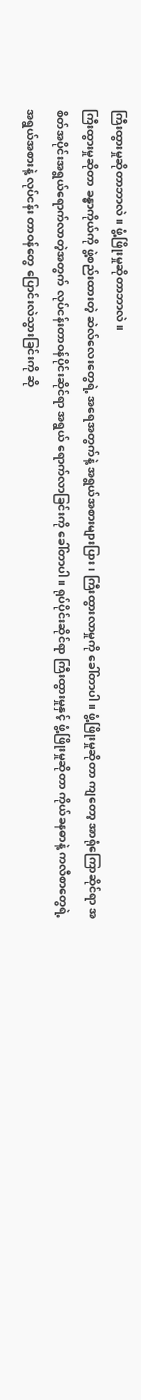ကြီးထွားမှုဆိုတာဘာလဲ။ ဖွံ့ဖြိုးမှုဆိုတာဘာလဲ။
ကြီးထွားမှုဆိုတာ ခန္ဓာကိုယ်ကို ဖွဲ့စည်းထားတဲ့ ဆဲလ်လေးတွေရဲ့ အရေအတွက်နဲ့ အရွယ်အစားများပြား၊ ကြီးထွားလာမှုကို ခေါ်တာပါ။ ဖွံ့ဖြိုးမှုဆိုတာ ကျတော့ အာရုံကြောဆိုင်ရာ အစိတ်အပိုင်းအရွယ်ရောက်လာတဲ့အတွက် လုပ်ငန်းတာဝန်ပိုင်းဆိုင်ရာ အရွယ် ရောက်လာခြင်းကို ခေါ်တာပါ။ ရုပ်ပိုင်းဆိုင်ရာ ကြီးထွားမှုနှင့် ဖွံ့ဖြိုးမှုဆိုတာ ကိုယ်ခနဓာနဲ့ ကလီစာတွေရဲ့ အရွယ်အစားနဲ့ လုပ်ငန်း တာဝန်တွေ ပြောင်းလဲသွားခြင်းကို ဆို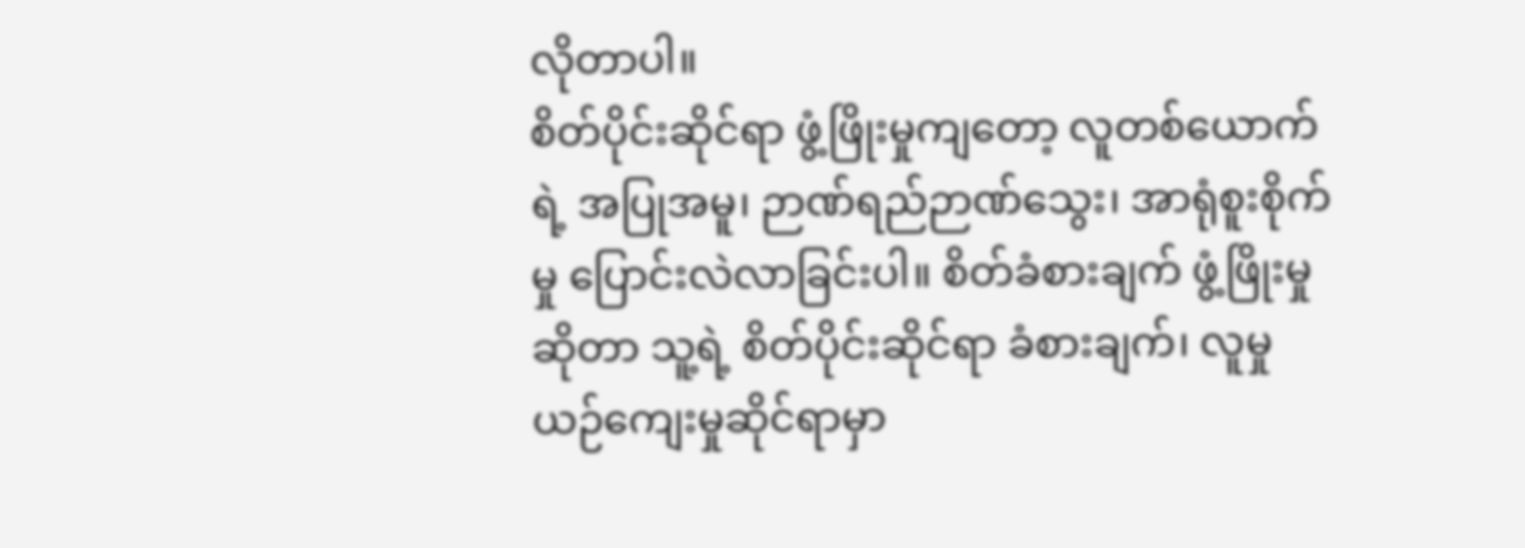လိုတာပါ။
စိတ်ပိုင်းဆိုင်ရာ ဖွံ့ဖြိုးမှုကျတော့ လူတစ်ယောက်ရဲ့ အပြုအမူ၊ ဉာဏ်ရည်ဉာဏ်သွေး၊ အာရုံစူးစိုက်မှု ပြောင်းလဲလာခြင်းပါ။ စိတ်ခံစားချက် ဖွံ့ဖြိုးမှုဆိုတာ သူ့ရဲ့ စိတ်ပိုင်းဆိုင်ရာ ခံစားချက်၊ လူမှုယဉ်ကျေးမှုဆိုင်ရာမှာ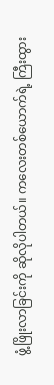ဖွံ့ဖြိုးလာခြင်းကို ဆိုလိုပါတယ်။ ကလေးတစ်ယောက်ရဲ့ ကြီးထွား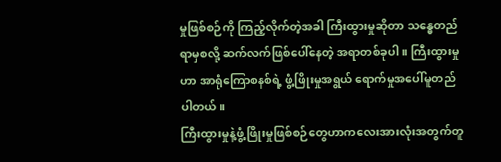မှုဖြစ်စဉ်ကို ကြည့်လိုက်တဲ့အခါ ကြီးထွားမှုဆိုတာ သန္ဓေတည် ရာမှစလို့ ဆက်လက်ဖြစ်ပေါ်နေတဲ့ အရာတစ်ခုပါ။ ကြီးထွားမှုဟာ အာရုံကြောစနစ်ရဲ့ ဖွံ့ဖြိုးမှုအရွယ် ရောက်မှုအပေါ်မူတည်ပါတယ်။
ကြီးထွားမှုနဲ့ဖွံ့ဖြိုးမှုဖြစ်စဉ်တွေဟာကလေးအားလုံးအတွက်တူ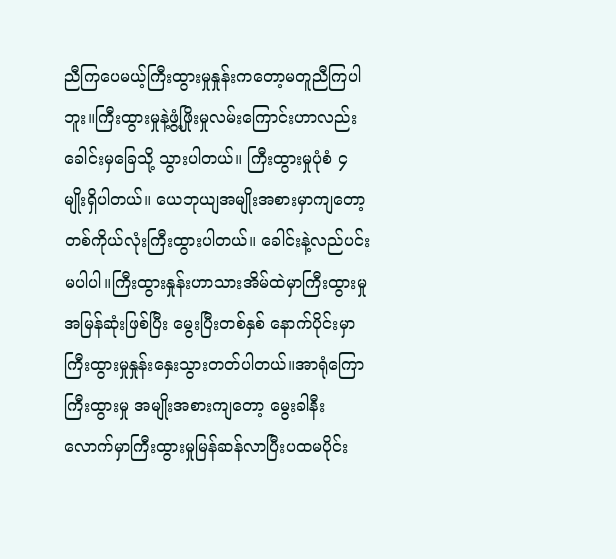ညီကြပေမယ့်ကြီးထွားမှုနှုန်းကတော့မတူညီကြပါဘူး။ကြီးထွားမှုနဲ့ဖွံ့ဖြိုးမှုလမ်းကြောင်းဟာလည်း ခေါင်းမှခြေသို့ သွားပါတယ်။ ကြီးထွားမှုပုံစံ ၄ မျိုးရှိပါတယ်။ ယေဘုယျအမျိုးအစားမှာကျတော့ တစ်ကိုယ်လုံးကြီးထွားပါတယ်။ ခေါင်းနဲ့လည်ပင်းမပါပါ။ကြီးထွားနှုန်းဟာသားအိမ်ထဲမှာကြီးထွားမှုအမြန်ဆုံးဖြစ်ပြီး မွေးပြီးတစ်နှစ် နောက်ပိုင်းမှာကြီးထွားမှုနှုန်းနှေးသွားတတ်ပါတယ်။အာရုံကြောကြီးထွားမှု အမျိုးအစားကျတော့ မွေးခါနီးလောက်မှာကြီးထွားမှုမြန်ဆန်လာပြီးပထမပိုင်း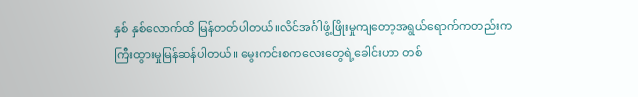နှစ် နှစ်လောက်ထိ မြန်တတ်ပါတယ်။လိင်အင်္ဂါဖွံ့ဖြိုးမှုကျတော့အရွယ်ရောက်ကတည်းကကြီးထွားမှုမြန်ဆန်ပါတယ်။ မွေးကင်းစကလေးတွေရဲ့ခေါင်းဟာ တစ်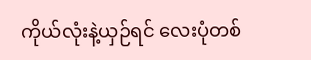ကိုယ်လုံးနဲ့ယှဉ်ရင် လေးပုံတစ်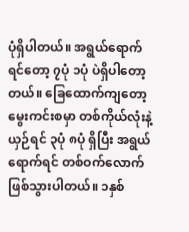ပုံရှိပါတယ်။ အရွယ်ရောက် ရင်တော့ ၇ပုံ ၁ပုံ ပဲရှိပါတော့တယ်။ ခြေထောက်ကျတော့ မွေးကင်းစမှာ တစ်ကိုယ်လုံးနဲ့ယှဉ်ရင် ၃ပုံ ၈ပုံ ရှိပြီး အရွယ်ရောက်ရင် တစ်ဝက်လောက်ဖြစ်သွားပါတယ်။ ၁နှစ်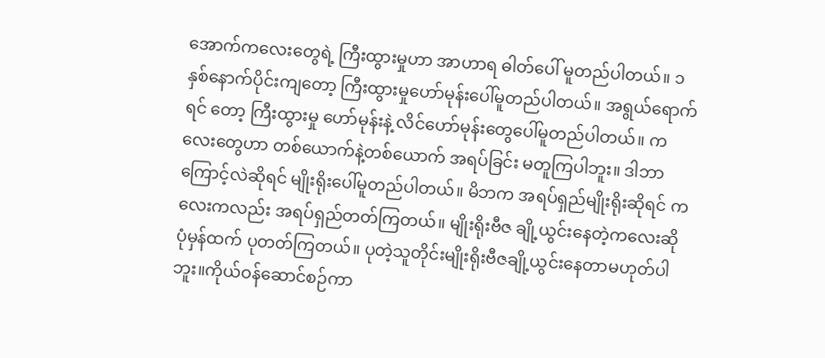အောက်ကလေးတွေရဲ့ ကြီးထွားမှုဟာ အာဟာရ ဓါတ်ပေါ် မူတည်ပါတယ်။ ၁နှစ်နောက်ပိုင်းကျတော့ ကြီးထွားမှုဟော်မုန်းပေါ်မူတည်ပါတယ်။ အရွယ်ရောက်ရင် တော့ ကြီးထွားမှု ဟော်မုန်းနဲ့ လိင်ဟော်မုန်းတွေပေါ်မူတည်ပါတယ်။ ကလေးတွေဟာ တစ်ယောက်နဲ့တစ်ယောက် အရပ်ခြင်း မတူကြပါဘူး။ ဒါဘာကြောင့်လဲဆိုရင် မျိုးရိုးပေါ်မူတည်ပါတယ်။ မိဘက အရပ်ရှည်မျိုးရိုးဆိုရင် ကလေးကလည်း အရပ်ရှည်တတ်ကြတယ်။ မျိုးရိုးဗီဇ ချို့ယွင်းနေတဲ့ကလေးဆို ပုံမှန်ထက် ပုတတ်ကြတယ်။ ပုတဲ့သူတိုင်းမျိုးရိုးဗီဇချို့ယွင်းနေတာမဟုတ်ပါဘူး။ကိုယ်ဝန်ဆောင်စဉ်ကာ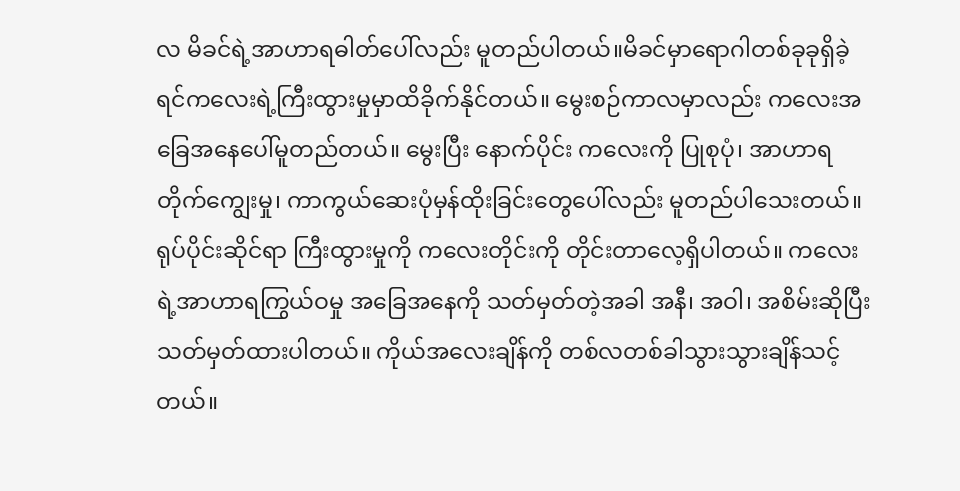လ မိခင်ရဲ့အာဟာရဓါတ်ပေါ်လည်း မူတည်ပါတယ်။မိခင်မှာရောဂါတစ်ခုခုရှိခဲ့ရင်ကလေးရဲ့ကြီးထွားမှုမှာထိခိုက်နိုင်တယ်။ မွေးစဉ်ကာလမှာလည်း ကလေးအခြေအနေပေါ်မူတည်တယ်။ မွေးပြီး နောက်ပိုင်း ကလေးကို ပြုစုပုံ၊ အာဟာရတိုက်ကျွေးမှု၊ ကာကွယ်ဆေးပုံမှန်ထိုးခြင်းတွေပေါ်လည်း မူတည်ပါသေးတယ်။
ရုပ်ပိုင်းဆိုင်ရာ ကြီးထွားမှုကို ကလေးတိုင်းကို တိုင်းတာလေ့ရှိပါတယ်။ ကလေးရဲ့အာဟာရကြွယ်ဝမှု အခြေအနေကို သတ်မှတ်တဲ့အခါ အနီ၊ အဝါ၊ အစိမ်းဆိုပြီး သတ်မှတ်ထားပါတယ်။ ကိုယ်အလေးချိန်ကို တစ်လတစ်ခါသွားသွားချိန်သင့်တယ်။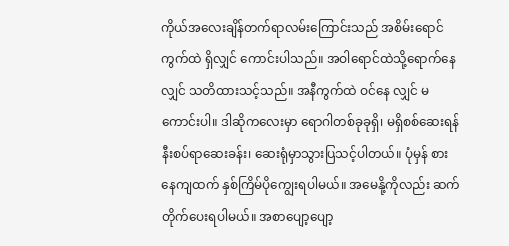ကိုယ်အလေးချိန်တက်ရာလမ်းကြောင်းသည် အစိမ်းရောင် ကွက်ထဲ ရှိလျှင် ကောင်းပါသည်။ အဝါရောင်ထဲသို့ရောက်နေလျှင် သတိထားသင့်သည်။ အနီကွက်ထဲ ဝင်နေ လျှင် မကောင်းပါ။ ဒါဆိုကလေးမှာ ရောဂါတစ်ခုခုရှိ၊ မရှိစစ်ဆေးရန် နီးစပ်ရာဆေးခန်း၊ ဆေးရုံမှာသွားပြသင့်ပါတယ်။ ပုံမှန် စားနေကျထက် နှစ်ကြိမ်ပိုကျွေးရပါမယ်။ အမေနို့ကိုလည်း ဆက်တိုက်ပေးရပါမယ်။ အစာပျော့ပျော့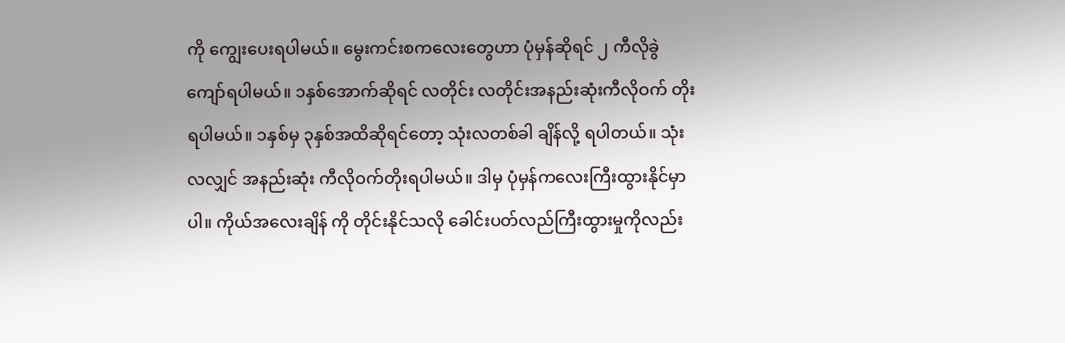ကို ကျွေးပေးရပါမယ်။ မွေးကင်းစကလေးတွေဟာ ပုံမှန်ဆိုရင် ၂ ကီလိုခွဲကျော်ရပါမယ်။ ၁နှစ်အောက်ဆိုရင် လတိုင်း လတိုင်းအနည်းဆုံးကီလိုဝက် တိုးရပါမယ်။ ၁နှစ်မှ ၃နှစ်အထိဆိုရင်တော့ သုံးလတစ်ခါ ချိန်လို့ ရပါတယ်။ သုံးလလျှင် အနည်းဆုံး ကီလိုဝက်တိုးရပါမယ်။ ဒါမှ ပုံမှန်ကလေးကြီးထွားနိုင်မှာပါ။ ကိုယ်အလေးချိန် ကို တိုင်းနိုင်သလို ခေါင်းပတ်လည်ကြီးထွားမှုကိုလည်း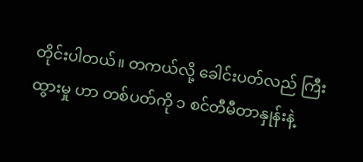တိုင်းပါတယ်။ တကယ်လို့ ခေါင်းပတ်လည် ကြီးထွားမှု ဟာ တစ်ပတ်ကို ၁ စင်တီမီတာနှုန်းနဲ့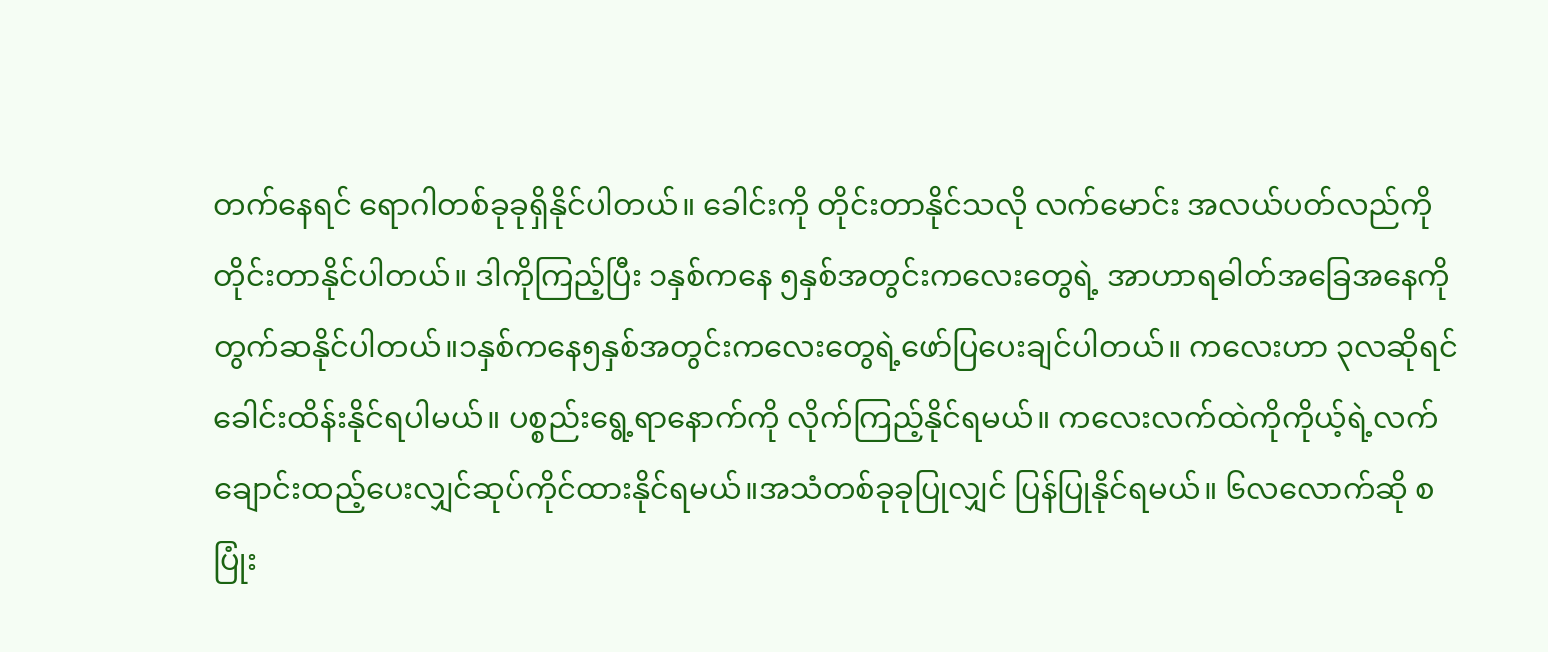တက်နေရင် ရောဂါတစ်ခုခုရှိနိုင်ပါတယ်။ ခေါင်းကို တိုင်းတာနိုင်သလို လက်မောင်း အလယ်ပတ်လည်ကို တိုင်းတာနိုင်ပါတယ်။ ဒါကိုကြည့်ပြီး ၁နှစ်ကနေ ၅နှစ်အတွင်းကလေးတွေရဲ့ အာဟာရဓါတ်အခြေအနေကိုတွက်ဆနိုင်ပါတယ်။၁နှစ်ကနေ၅နှစ်အတွင်းကလေးတွေရဲ့ဖော်ပြပေးချင်ပါတယ်။ ကလေးဟာ ၃လဆိုရင် ခေါင်းထိန်းနိုင်ရပါမယ်။ ပစ္စည်းရွေ့ရာနောက်ကို လိုက်ကြည့်နိုင်ရမယ်။ ကလေးလက်ထဲကိုကိုယ့်ရဲ့လက်ချောင်းထည့်ပေးလျှင်ဆုပ်ကိုင်ထားနိုင်ရမယ်။အသံတစ်ခုခုပြုလျှင် ပြန်ပြုနိုင်ရမယ်။ ၆လလောက်ဆို စပြုံး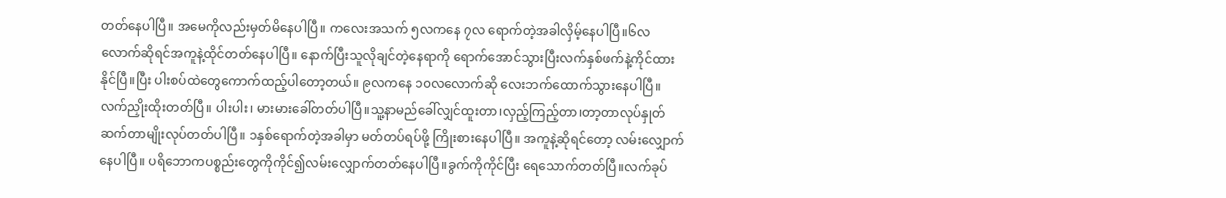တတ်နေပါပြီ။ အမေကိုလည်းမှတ်မိနေပါပြီ။ ကလေးအသက် ၅လကနေ ၇လ ရောက်တဲ့အခါလှိမ့်နေပါပြီ။၆လလောက်ဆိုရင်အကူနဲ့ထိုင်တတ်နေပါပြီ။ နောက်ပြီးသူလိုချင်တဲ့နေရာကို ရောက်အောင်သွားပြီးလက်နှစ်ဖက်နဲ့ကိုင်ထားနိုင်ပြီ။ပြီး ပါးစပ်ထဲတွေကောက်ထည့်ပါတော့တယ်။ ၉လကနေ ၁၀လလောက်ဆို လေးဘက်ထောက်သွားနေပါပြီ။ လက်ညှိုးထိုးတတ်ပြီ။ ပါးပါး၊ မားမားခေါ်တတ်ပါပြီ။သူ့နာမည်ခေါ်လျှင်ထူးတာ၊လှည့်ကြည့်တာ၊တာ့တာလုပ်နှုတ်ဆက်တာမျိုးလုပ်တတ်ပါပြီ။ ၁နှစ်ရောက်တဲ့အခါမှာ မတ်တပ်ရပ်ဖို့ ကြိုးစားနေပါပြီ။ အကူနဲ့ဆိုရင်တော့ လမ်းလျှောက်နေပါပြီ။ ပရိဘောကပစ္စည်းတွေကိုကိုင်၍လမ်းလျှောက်တတ်နေပါပြီ။ခွက်ကိုကိုင်ပြီး ရေသောက်တတ်ပြီ။လက်ခုပ်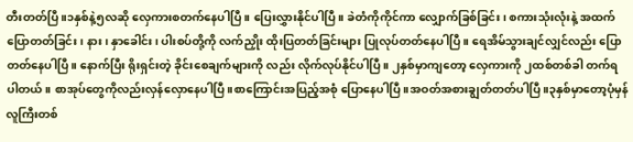တီးတတ်ပြီ။၁နှစ်နဲ့၅လဆို လှေကားစတက်နေပါပြီ။ ပြေးလွှားနိုင်ပါပြီ။ ခဲတံကိုကိုင်ကာ လျှောက်ခြစ်ခြင်း၊ စကားသုံးလုံးနဲ့ အထက်ပြောတတ်ခြင်း၊ နား၊ နှာခေါင်း၊ ပါးစပ်တို့ကို လက်ညှိုး ထိုးပြတတ်ခြင်းများ ပြုလုပ်တတ်နေပါပြီ။ ရေအိမ်သွားချင်လျှင်လည်း ပြောတတ်နေပါပြီ။ နောက်ပြီး ရိုးရှင်းတဲ့ ခိုင်းစေချက်များကို လည်း လိုက်လုပ်နိုင်ပါပြီ။ ၂နှစ်မှာကျတော့ လှေကားကို ၂ထစ်တစ်ခါ တက်ရပါတယ်။ စာအုပ်တွေကိုလည်းလှန်လှောနေပါပြီ။စာကြောင်းအပြည့်အစုံ ပြောနေပါပြီ။အဝတ်အစားချွတ်တတ်ပါပြီ။၃နှစ်မှာတော့ပုံမှန်လူကြီးတစ်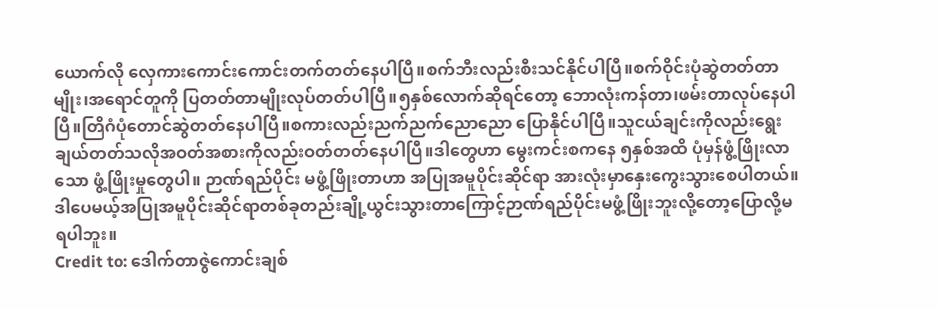ယောက်လို လှေကားကောင်းကောင်းတက်တတ်နေပါပြီ။စက်ဘီးလည်းစီးသင်နိုင်ပါပြီ။စက်ဝိုင်းပုံဆွဲတတ်တာမျိုး၊အရောင်တူကို ပြတတ်တာမျိုးလုပ်တတ်ပါပြီ။၅နှစ်လောက်ဆိုရင်တော့ ဘောလုံးကန်တာ၊ဖမ်းတာလုပ်နေပါပြီ။တြိဂံပုံတောင်ဆွဲတတ်နေပါပြီ။စကားလည်းညက်ညက်ညောညော ပြောနိုင်ပါပြီ။သူငယ်ချင်းကိုလည်းရွေးချယ်တတ်သလိုအဝတ်အစားကိုလည်းဝတ်တတ်နေပါပြီ။ဒါတွေဟာ မွေးကင်းစကနေ ၅နှစ်အထိ ပုံမှန်ဖွံ့ဖြိုးလာသော ဖွံ့ဖြိုးမှုတွေပါ။ ဉာဏ်ရည်ပိုင်း မဖွံ့ဖြိုးတာဟာ အပြုအမူပိုင်းဆိုင်ရာ အားလုံးမှာနှေးကွေးသွားစေပါတယ်။ဒါပေမယ့်အပြုအမူပိုင်းဆိုင်ရာတစ်ခုတည်းချို့ယွင်းသွားတာကြောင့်ဉာဏ်ရည်ပိုင်းမဖွံ့ဖြိုးဘူးလို့တော့ပြောလို့မရပါဘူး။
Credit to: ဒေါက်တာဇွဲကောင်းချစ်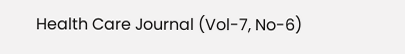Health Care Journal (Vol-7, No-6)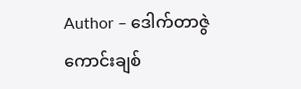Author – ဒေါက်တာဇွဲကောင်းချစ်